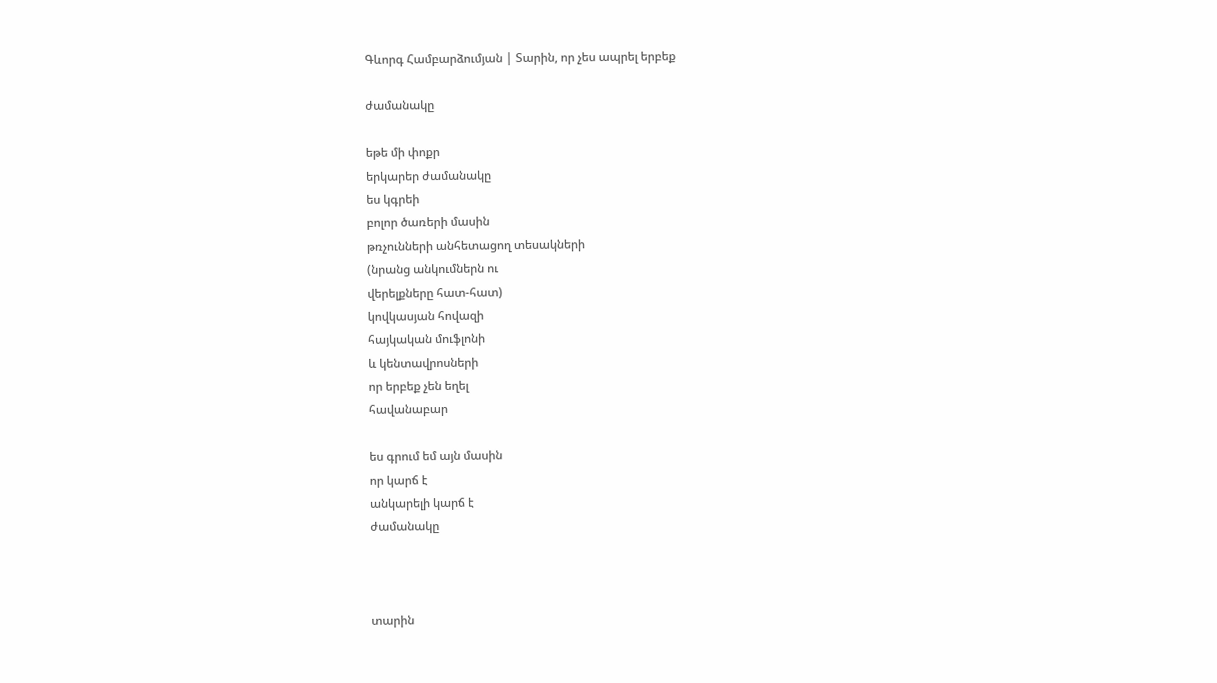Գևորգ Համբարձումյան | Տարին, որ չես ապրել երբեք

ժամանակը

եթե մի փոքր
երկարեր ժամանակը
ես կգրեի
բոլոր ծառերի մասին
թռչունների անհետացող տեսակների
(նրանց անկումներն ու
վերելքները հատ-հատ)
կովկասյան հովազի
հայկական մուֆլոնի
և կենտավրոսների
որ երբեք չեն եղել
հավանաբար

ես գրում եմ այն մասին
որ կարճ է
անկարելի կարճ է
ժամանակը



տարին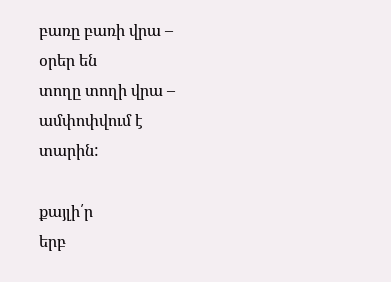բառը բառի վրա –
օրեր են
տողը տողի վրա –
ամփոփվում է
տարին:

քայլի՛ր
երբ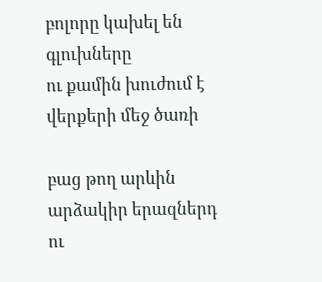բոլորը կախել են
գլուխները
ու քամին խուժում է
վերքերի մեջ ծառի

բաց թող արևին
արձակիր երազներդ
ու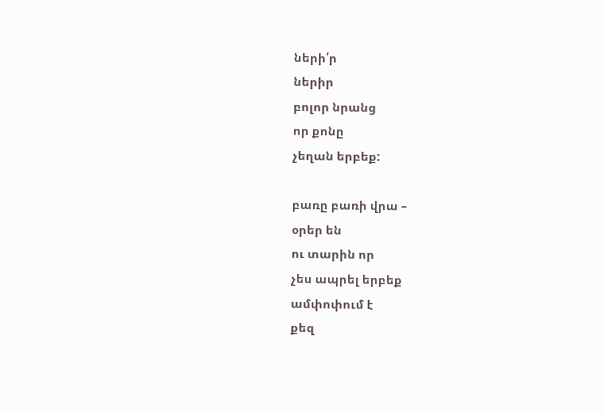ների՛ր
ներիր
բոլոր նրանց
որ քոնը
չեղան երբեք:

բառը բառի վրա –
օրեր են
ու տարին որ
չես ապրել երբեք
ամփոփում է
քեզ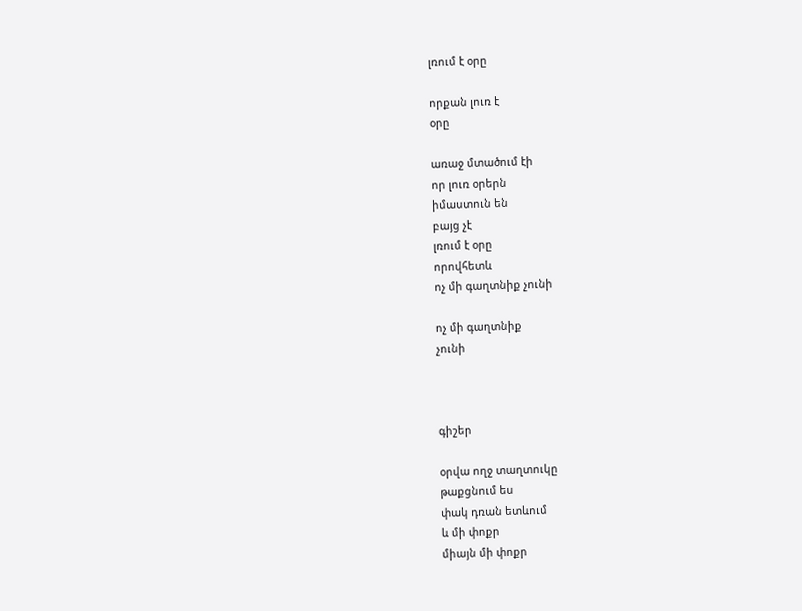լռում է օրը

որքան լուռ է
օրը

առաջ մտածում էի
որ լուռ օրերն
իմաստուն են
բայց չէ
լռում է օրը
որովհետև
ոչ մի գաղտնիք չունի

ոչ մի գաղտնիք
չունի



գիշեր

օրվա ողջ տաղտուկը
թաքցնում ես
փակ դռան ետևում
և մի փոքր
միայն մի փոքր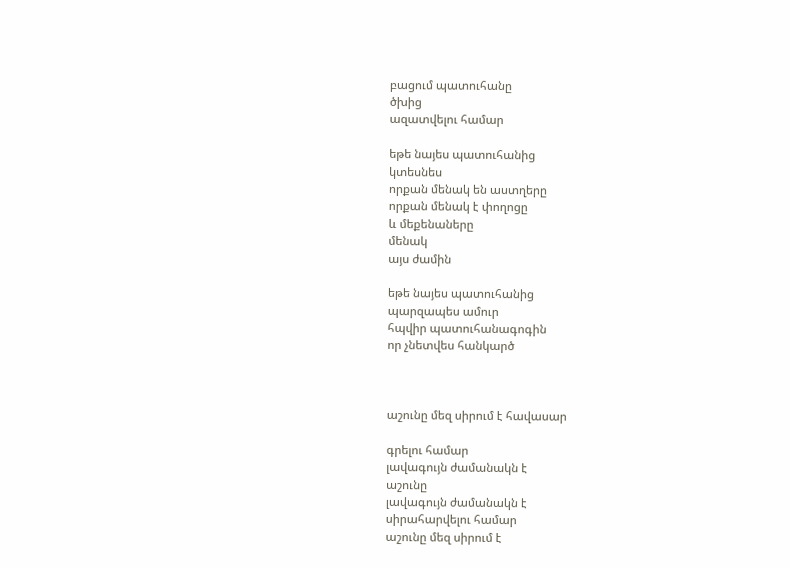բացում պատուհանը
ծխից
ազատվելու համար

եթե նայես պատուհանից
կտեսնես
որքան մենակ են աստղերը
որքան մենակ է փողոցը
և մեքենաները
մենակ
այս ժամին

եթե նայես պատուհանից
պարզապես ամուր
հպվիր պատուհանագոգին
որ չնետվես հանկարծ



աշունը մեզ սիրում է հավասար

գրելու համար
լավագույն ժամանակն է
աշունը
լավագույն ժամանակն է
սիրահարվելու համար
աշունը մեզ սիրում է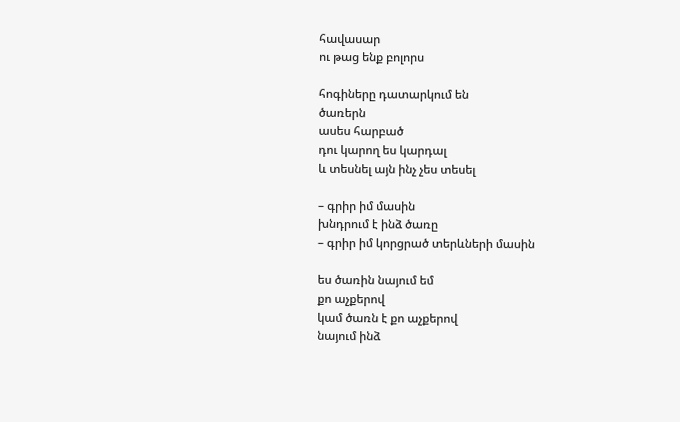հավասար
ու թաց ենք բոլորս

հոգիները դատարկում են
ծառերն
ասես հարբած
դու կարող ես կարդալ
և տեսնել այն ինչ չես տեսել

– գրիր իմ մասին
խնդրում է ինձ ծառը
– գրիր իմ կորցրած տերևների մասին

ես ծառին նայում եմ
քո աչքերով
կամ ծառն է քո աչքերով
նայում ինձ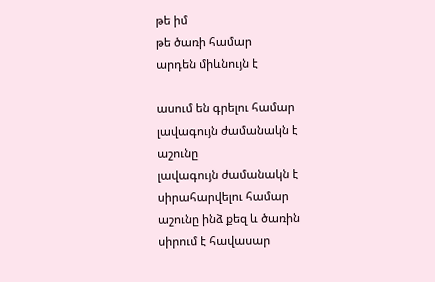թե իմ
թե ծառի համար
արդեն միևնույն է

ասում են գրելու համար
լավագույն ժամանակն է
աշունը
լավագույն ժամանակն է
սիրահարվելու համար
աշունը ինձ քեզ և ծառին
սիրում է հավասար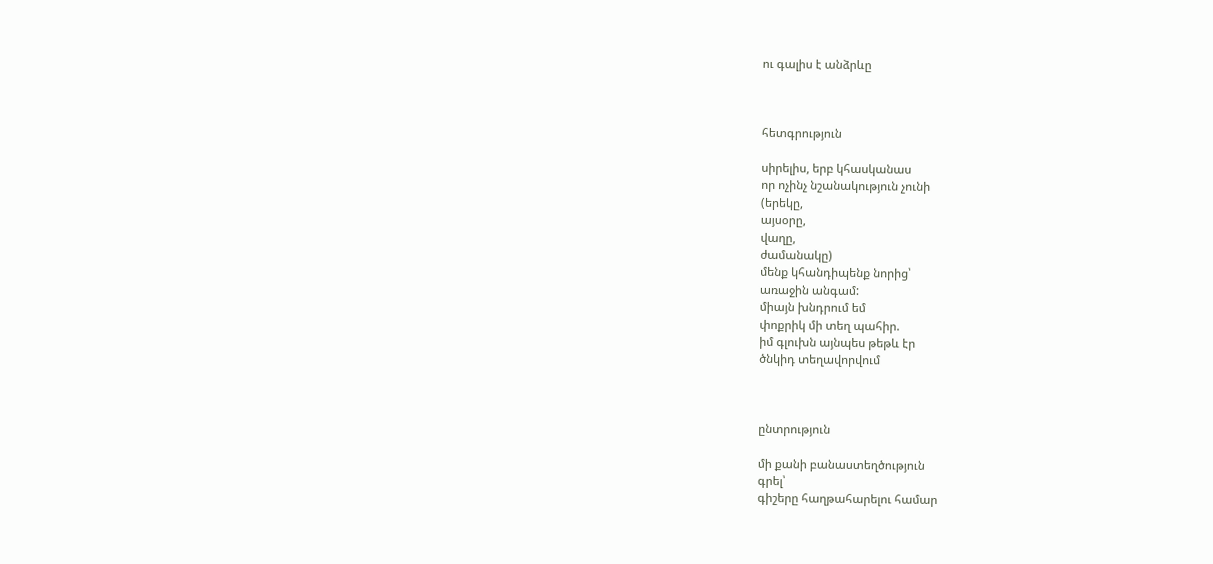ու գալիս է անձրևը



հետգրություն

սիրելիս, երբ կհասկանաս
որ ոչինչ նշանակություն չունի
(երեկը,
այսօրը,
վաղը,
ժամանակը)
մենք կհանդիպենք նորից՝
առաջին անգամ:
միայն խնդրում եմ
փոքրիկ մի տեղ պահիր.
իմ գլուխն այնպես թեթև էր
ծնկիդ տեղավորվում



ընտրություն

մի քանի բանաստեղծություն
գրել՝
գիշերը հաղթահարելու համար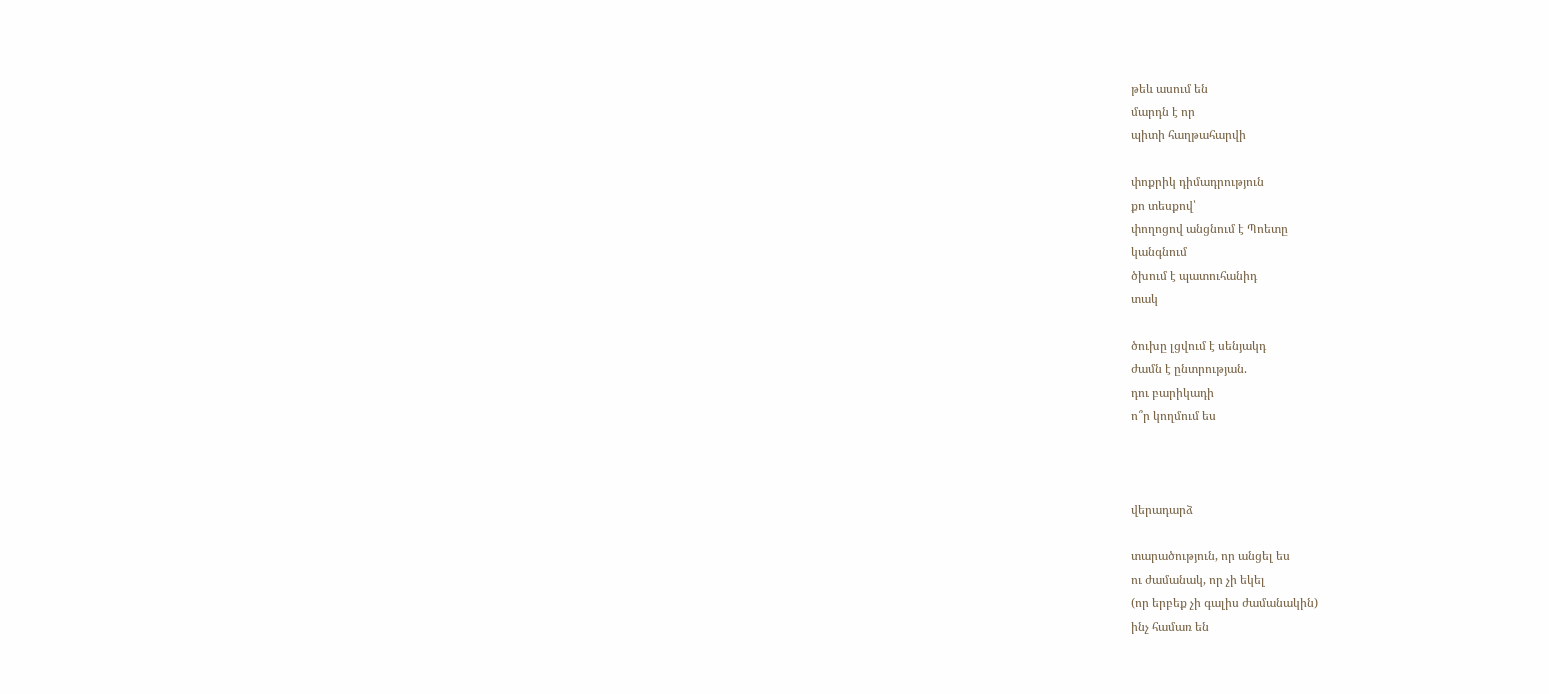թեև ասում են
մարդն է որ
պիտի հաղթահարվի

փոքրիկ դիմադրություն
քո տեսքով՝
փողոցով անցնում է Պոետը
կանգնում
ծխում է պատուհանիդ
տակ

ծուխը լցվում է սենյակդ
ժամն է ընտրության.
դու բարիկադի
ո՞ր կողմում ես



վերադարձ

տարածություն, որ անցել ես
ու ժամանակ, որ չի եկել
(որ երբեք չի գալիս ժամանակին)
ինչ համառ են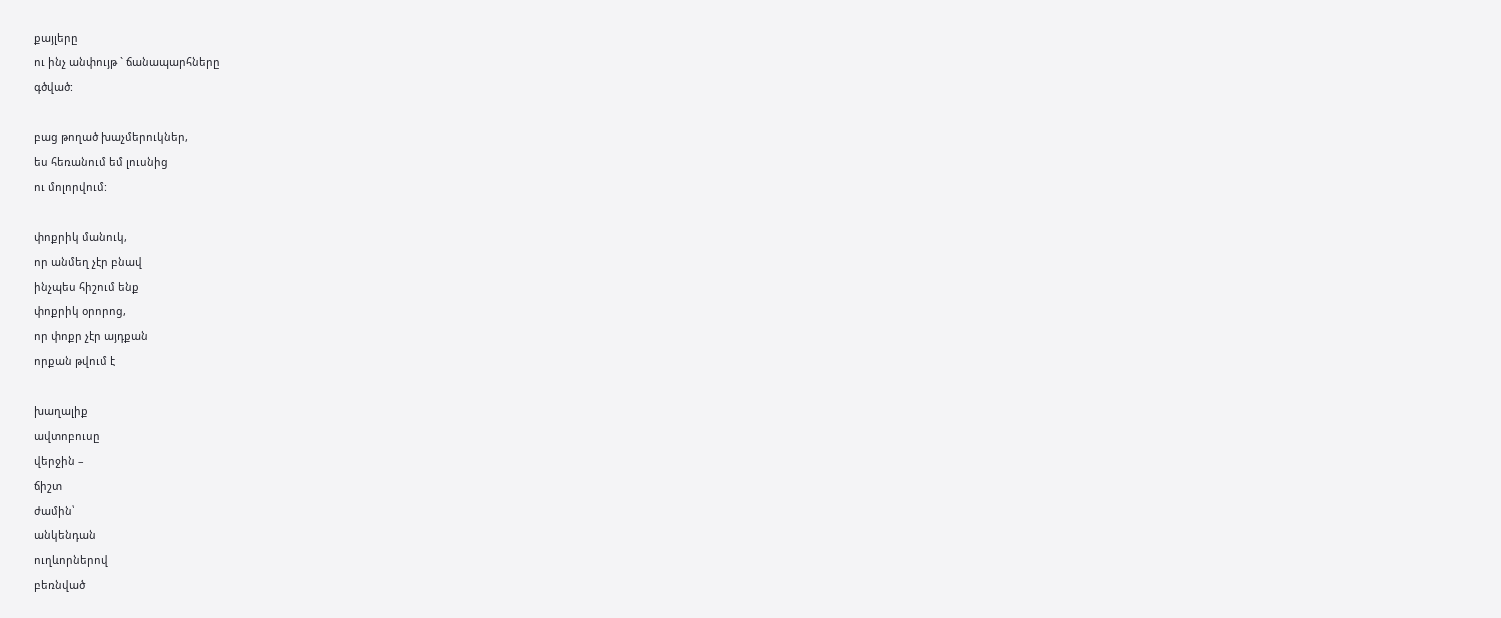քայլերը
ու ինչ անփույթ ` ճանապարհները
գծված:

բաց թողած խաչմերուկներ,
ես հեռանում եմ լուսնից
ու մոլորվում:

փոքրիկ մանուկ,
որ անմեղ չէր բնավ
ինչպես հիշում ենք
փոքրիկ օրորոց,
որ փոքր չէր այդքան
որքան թվում է

խաղալիք
ավտոբուսը
վերջին –
ճիշտ
ժամին՝
անկենդան
ուղևորներով
բեռնված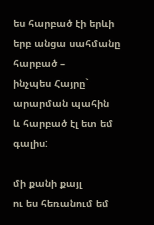ես հարբած էի երևի
երբ անցա սահմանը
հարբած –
ինչպես Հայրը` արարման պահին
և հարբած էլ ետ եմ գալիս:

մի քանի քայլ
ու ես հեռանում եմ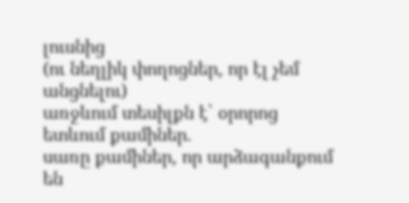լուսնից
(ու նեղլիկ փողոցներ, որ էլ չեմ անցնելու)
առջևում տեսիլքն է՝ օրորոց
ետևում քամիներ.
սառը քամիներ, որ արձագանքում են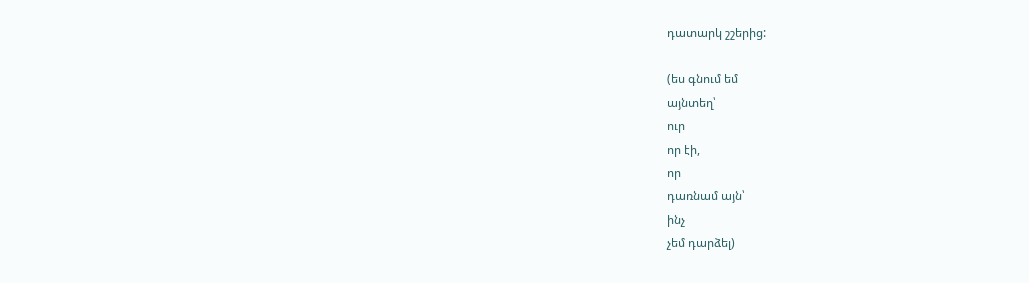դատարկ շշերից:

(ես գնում եմ
այնտեղ՝
ուր
որ էի,
որ
դառնամ այն՝
ինչ
չեմ դարձել)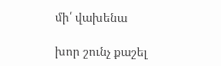մի՛ վախենա

խոր շունչ քաշել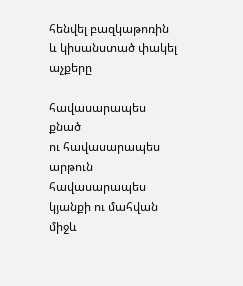հենվել բազկաթոռին
և կիսանստած փակել
աչքերը

հավասարապես
քնած
ու հավասարապես
արթուն
հավասարապես
կյանքի ու մահվան
միջև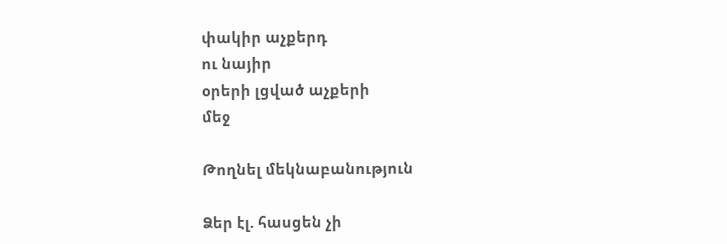փակիր աչքերդ
ու նայիր
օրերի լցված աչքերի
մեջ

Թողնել մեկնաբանություն

Ձեր էլ. հասցեն չի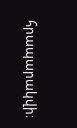հրապարակվի։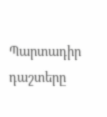Պարտադիր դաշտերը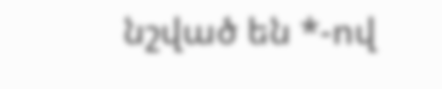նշված են *-ով